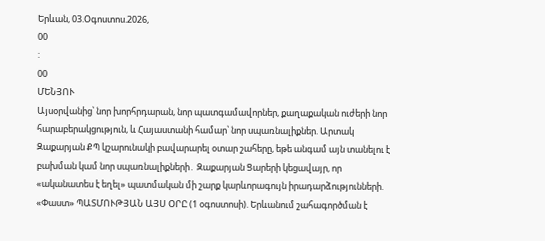Երևան, 03.Օգոստոս.2026,
00
:
00
ՄԵՆՅՈՒ
Այսօրվանից՝ նոր խորհրդարան, նոր պատգամավորներ, քաղաքական ուժերի նոր հարաբերակցություն, և Հայաստանի համար՝ նոր սպառնալիքներ. Արտակ Զաքարյան ՔՊ կշարունակի բավարարել օտար շահերը, եթե անգամ այն տանելու է բախման կամ նոր սպառնալիքների․ Զաքարյան Ցարերի կեցավայր, որ «ականատես է եղել» պատմական մի շարք կարևորագույն իրադարձությունների. «Փաստ» ՊԱՏՄՈՒԹՅԱՆ ԱՅՍ ՕՐԸ (1 օգոստոսի). Երևանում շահագործման է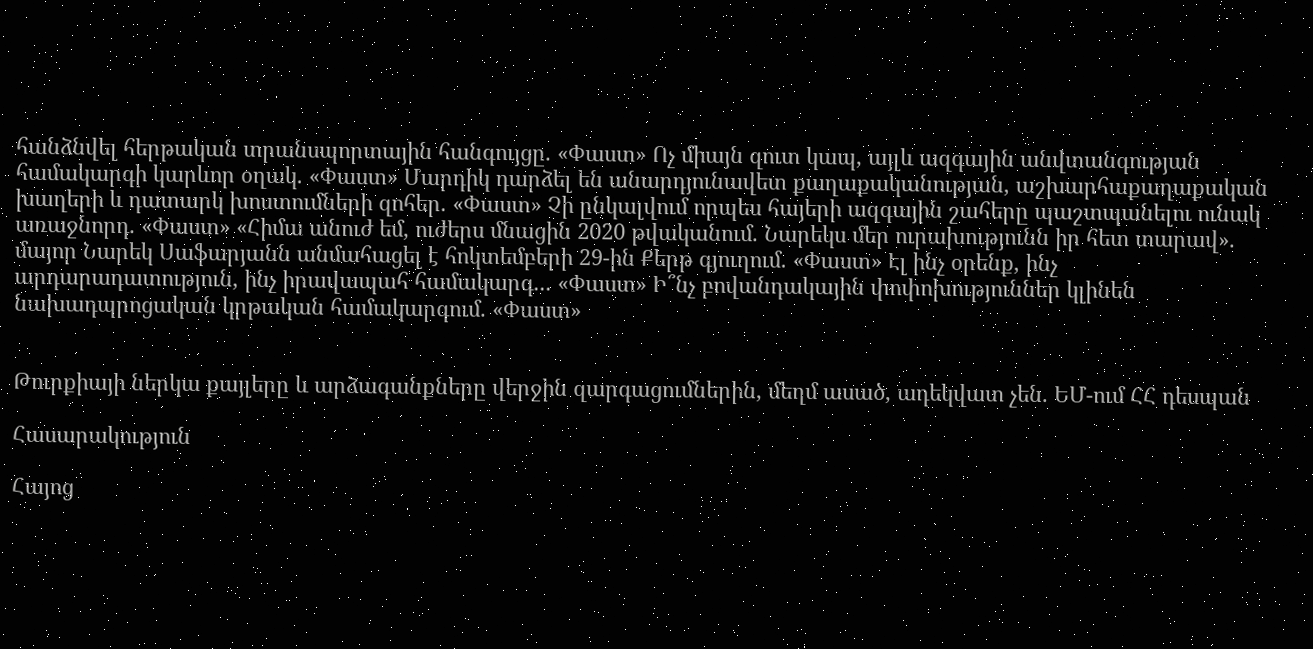հանձնվել հերթական տրանսպորտային հանգույցը. «Փաստ» Ոչ միայն զուտ կապ, այլև ազգային անվտանգության համակարգի կարևոր օղակ. «Փաստ» Մարդիկ դարձել են անարդյունավետ քաղաքականության, աշխարհաքաղաքական խաղերի և դատարկ խոստումների զոհեր. «Փաստ» Չի ընկալվում որպես հայերի ազգային շահերը պաշտպանելու ունակ առաջնորդ. «Փաստ» «Հիմա անուժ եմ, ուժերս մնացին 2020 թվականում. Նարեկս մեր ուրախությունն իր հետ տարավ». մայոր Նարեկ Սաֆարյանն անմահացել է հոկտեմբերի 29-ին Քերթ գյուղում. «Փաստ» Էլ ինչ օրենք, ինչ արդարադատություն, ինչ իրավապահ համակարգ... «Փաստ» Ի՞նչ բովանդակային փոփոխություններ կլինեն նախադպրոցական կրթական համակարգում. «Փաստ»


Թուրքիայի ներկա քայլերը և արձագանքները վերջին զարգացումներին, մեղմ ասած, ադեկվատ չեն. ԵՄ-ում ՀՀ դեսպան

Հասարակություն

Հայոց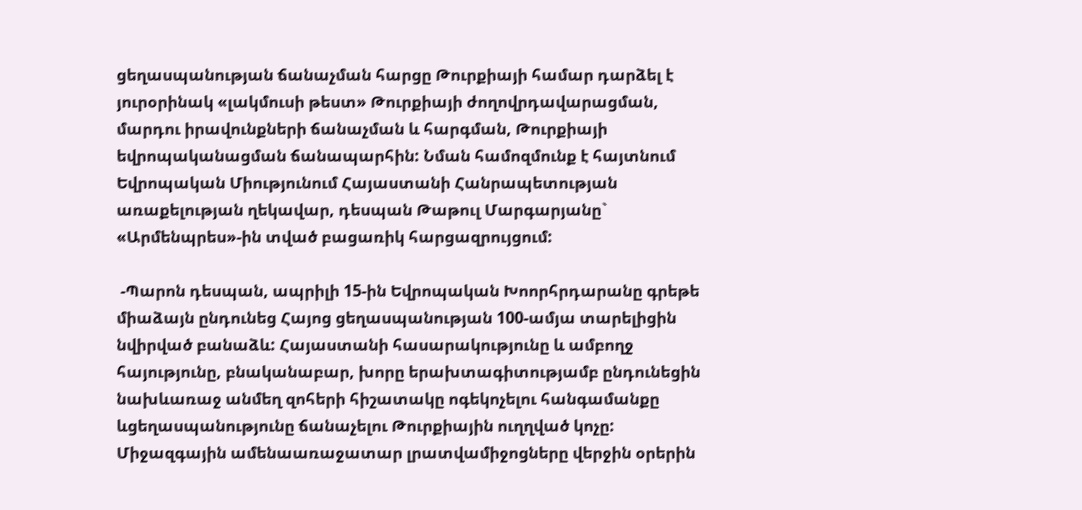ցեղասպանության ճանաչման հարցը Թուրքիայի համար դարձել է յուրօրինակ «լակմուսի թեստ» Թուրքիայի ժողովրդավարացման, մարդու իրավունքների ճանաչման և հարգման, Թուրքիայի եվրոպականացման ճանապարհին: Նման համոզմունք է հայտնում Եվրոպական Միությունում Հայաստանի Հանրապետության առաքելության ղեկավար, դեսպան Թաթուլ Մարգարյանը` «Արմենպրես»-ին տված բացառիկ հարցազրույցում:

 -Պարոն դեսպան, ապրիլի 15-ին Եվրոպական Խոորհրդարանը գրեթե միաձայն ընդունեց Հայոց ցեղասպանության 100-ամյա տարելիցին նվիրված բանաձև: Հայաստանի հասարակությունը և ամբողջ հայությունը, բնականաբար, խորը երախտագիտությամբ ընդունեցին նախևառաջ անմեղ զոհերի հիշատակը ոգեկոչելու հանգամանքը ևցեղասպանությունը ճանաչելու Թուրքիային ուղղված կոչը: Միջազգային ամենաառաջատար լրատվամիջոցները վերջին օրերին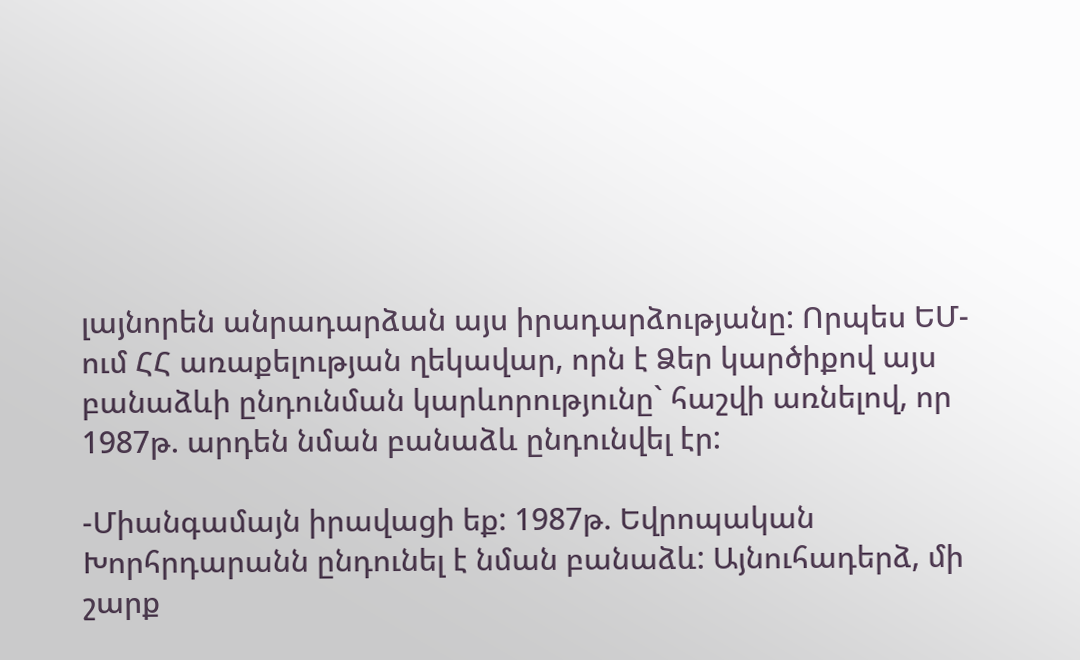լայնորեն անրադարձան այս իրադարձությանը: Որպես ԵՄ-ում ՀՀ առաքելության ղեկավար, որն է Ձեր կարծիքով այս բանաձևի ընդունման կարևորությունը` հաշվի առնելով, որ 1987թ. արդեն նման բանաձև ընդունվել էր:

-Միանգամայն իրավացի եք: 1987թ. Եվրոպական Խորհրդարանն ընդունել է նման բանաձև: Այնուհադերձ, մի շարք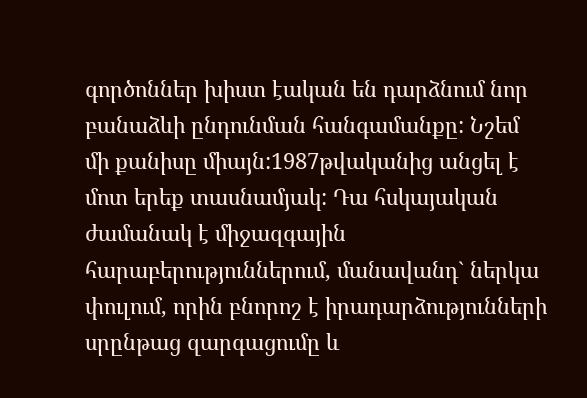գործոններ խիստ էական են դարձնում նոր բանաձևի ընդունման հանգամանքը: Նշեմ մի քանիսը միայն:1987թվականից անցել է մոտ երեք տասնամյակ: Դա հսկայական ժամանակ է միջազգային հարաբերություններում, մանավանդ` ներկա փուլում, որին բնորոշ է իրադարձությունների սրընթաց զարգացումը և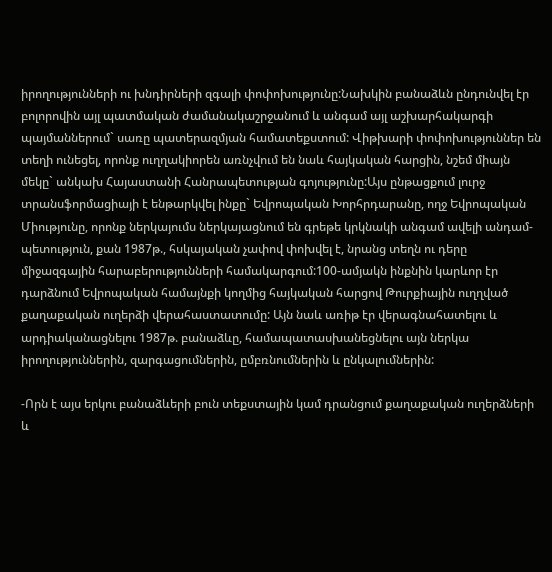իրողությունների ու խնդիրների զգալի փոփոխությունը:Նախկին բանաձևն ընդունվել էր բոլորովին այլ պատմական ժամանակաշրջանում և անգամ այլ աշխարհակարգի պայմաններում` սառը պատերազմյան համատեքստում: Վիթխարի փոփոխություններ են տեղի ունեցել, որոնք ուղղակիորեն առնչվում են նաև հայկական հարցին, նշեմ միայն մեկը` անկախ Հայաստանի Հանրապետության գոյությունը:Այս ընթացքում լուրջ տրանսֆորմացիայի է ենթարկվել ինքը` Եվրոպական Խորհրդարանը, ողջ Եվրոպական Միությունը, որոնք ներկայումս ներկայացնում են գրեթե կրկնակի անգամ ավելի անդամ-պետություն, քան 1987թ., հսկայական չափով փոխվել է, նրանց տեղն ու դերը միջազգային հարաբերությունների համակարգում:100-ամյակն ինքնին կարևոր էր դարձնում Եվրոպական համայնքի կողմից հայկական հարցով Թուրքիային ուղղված քաղաքական ուղերձի վերահաստատումը: Այն նաև առիթ էր վերագնահատելու և արդիականացնելու 1987թ. բանաձևը, համապատասխանեցնելու այն ներկա իրողություններին, զարգացումներին, ըմբռնումներին և ընկալումներին:

-Որն է այս երկու բանաձևերի բուն տեքստային կամ դրանցում քաղաքական ուղերձների և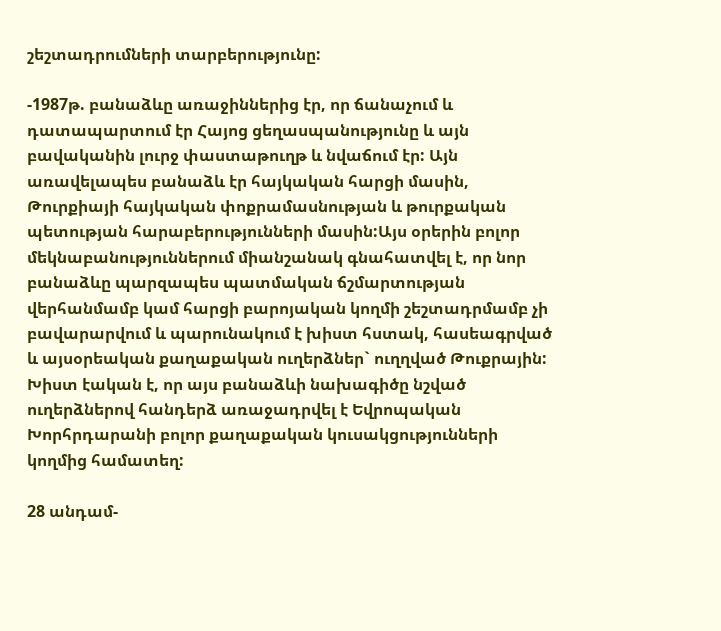շեշտադրումների տարբերությունը:

-1987թ. բանաձևը առաջիններից էր, որ ճանաչում և դատապարտում էր Հայոց ցեղասպանությունը և այն բավականին լուրջ փաստաթուղթ և նվաճում էր: Այն առավելապես բանաձև էր հայկական հարցի մասին, Թուրքիայի հայկական փոքրամասնության և թուրքական պետության հարաբերությունների մասին:Այս օրերին բոլոր մեկնաբանություններում միանշանակ գնահատվել է, որ նոր բանաձևը պարզապես պատմական ճշմարտության վերհանմամբ կամ հարցի բարոյական կողմի շեշտադրմամբ չի բավարարվում և պարունակում է խիստ հստակ, հասեագրված և այսօրեական քաղաքական ուղերձներ` ուղղված Թուքրային: Խիստ էական է, որ այս բանաձևի նախագիծը նշված ուղերձներով հանդերձ առաջադրվել է Եվրոպական Խորհրդարանի բոլոր քաղաքական կուսակցությունների կողմից համատեղ:

28 անդամ-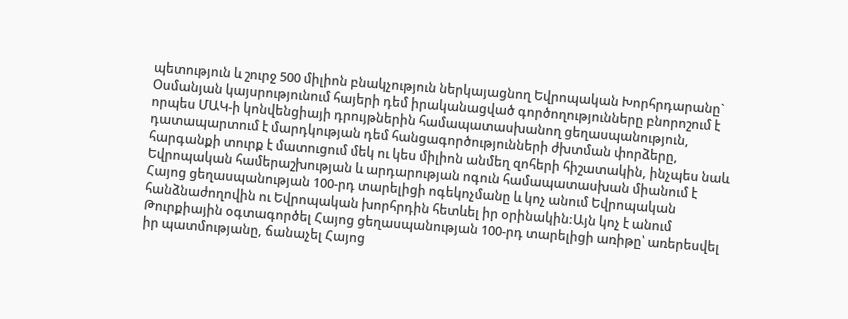պետություն և շուրջ 500 միլիոն բնակչություն ներկայացնող Եվրոպական Խորհրդարանը` Օսմանյան կայսրությունում հայերի դեմ իրականացված գործողությունները բնորոշում է որպես ՄԱԿ-ի կոնվենցիայի դրույթներին համապատասխանող ցեղասպանություն, դատապարտում է մարդկության դեմ հանցագործությունների ժխտման փորձերը, հարգանքի տուրք է մատուցում մեկ ու կես միլիոն անմեղ զոհերի հիշատակին, ինչպես նաև Եվրոպական համերաշխության և արդարության ոգուն համապատասխան միանում է Հայոց ցեղասպանության 100-րդ տարելիցի ոգեկոչմանը և կոչ անում Եվրոպական հանձնաժողովին ու Եվրոպական խորհրդին հետևել իր օրինակին:Այն կոչ է անում Թուրքիային օգտագործել Հայոց ցեղասպանության 100-րդ տարելիցի առիթը՝ առերեսվել իր պատմությանը, ճանաչել Հայոց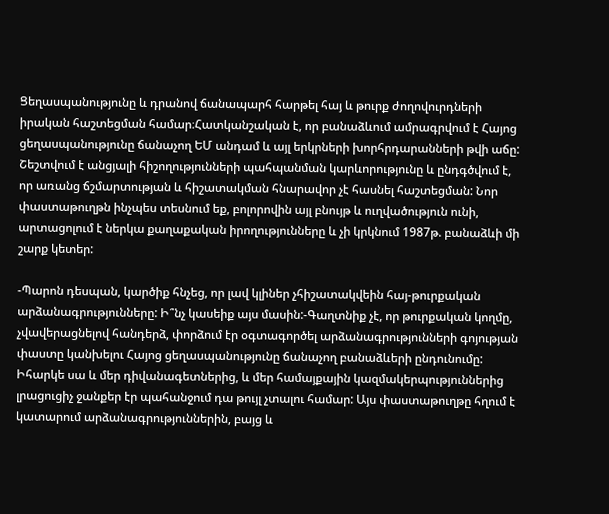Ցեղասպանությունը և դրանով ճանապարհ հարթել հայ և թուրք ժողովուրդների իրական հաշտեցման համար։Հատկանշական է, որ բանաձևում ամրագրվում է Հայոց ցեղասպանությունը ճանաչող ԵՄ անդամ և այլ երկրների խորհրդարանների թվի աճը: Շեշտվում է անցյալի հիշողությունների պահպանման կարևորությունը և ընդգծվում է, որ առանց ճշմարտության և հիշատակման հնարավոր չէ հասնել հաշտեցման: Նոր փաստաթուղթն ինչպես տեսնում եք, բոլորովին այլ բնույթ և ուղվածություն ունի, արտացոլում է ներկա քաղաքական իրողությունները և չի կրկնում 1987թ. բանաձևի մի շարք կետեր:

-Պարոն դեսպան, կարծիք հնչեց, որ լավ կլիներ չհիշատակվեին հայ-թուրքական արձանագրությունները: Ի՞նչ կասեիք այս մասին:-Գաղտնիք չէ, որ թուրքական կողմը, չվավերացնելով հանդերձ, փորձում էր օգտագործել արձանագրությունների գոյության փաստը կանխելու Հայոց ցեղասպանությունը ճանաչող բանաձևերի ընդունումը: Իհարկե սա և մեր դիվանագետներից, և մեր համայքային կազմակերպություններից լրացուցիչ ջանքեր էր պահանջում դա թույլ չտալու համար: Այս փաստաթուղթը հղում է կատարում արձանագրություններին, բայց և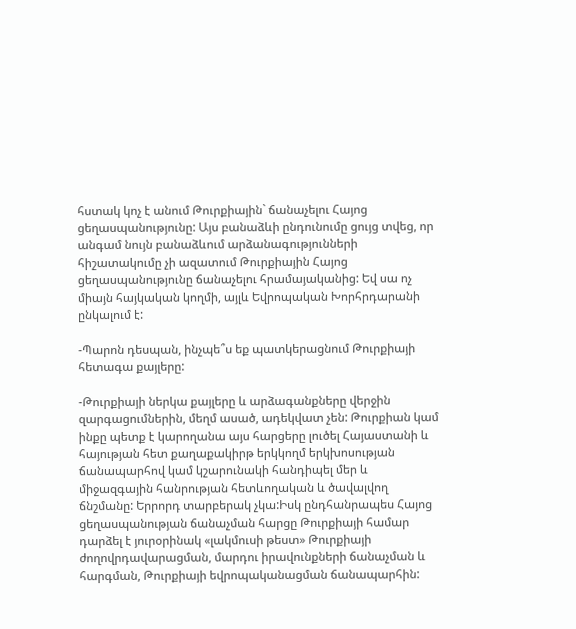հստակ կոչ է անում Թուրքիային` ճանաչելու Հայոց ցեղասպանությունը: Այս բանաձևի ընդունումը ցույց տվեց, որ անգամ նույն բանաձևում արձանագությունների հիշատակումը չի ազատում Թուրքիային Հայոց ցեղասպանությունը ճանաչելու հրամայականից: Եվ սա ոչ միայն հայկական կողմի, այլև Եվրոպական Խորհրդարանի ընկալում է:

-Պարոն դեսպան, ինչպե՞ս եք պատկերացնում Թուրքիայի հետագա քայլերը:

-Թուրքիայի ներկա քայլերը և արձագանքները վերջին զարգացումներին, մեղմ ասած, ադեկվատ չեն: Թուրքիան կամ ինքը պետք է կարողանա այս հարցերը լուծել Հայաստանի և հայության հետ քաղաքակիրթ երկկողմ երկխոսության ճանապարհով կամ կշարունակի հանդիպել մեր և միջազգային հանրության հետևողական և ծավալվող ճնշմանը: Երրորդ տարբերակ չկա:Իսկ ընդհանրապես Հայոց ցեղասպանության ճանաչման հարցը Թուրքիայի համար դարձել է յուրօրինակ «լակմուսի թեստ» Թուրքիայի ժողովրդավարացման, մարդու իրավունքների ճանաչման և հարգման, Թուրքիայի եվրոպականացման ճանապարհին: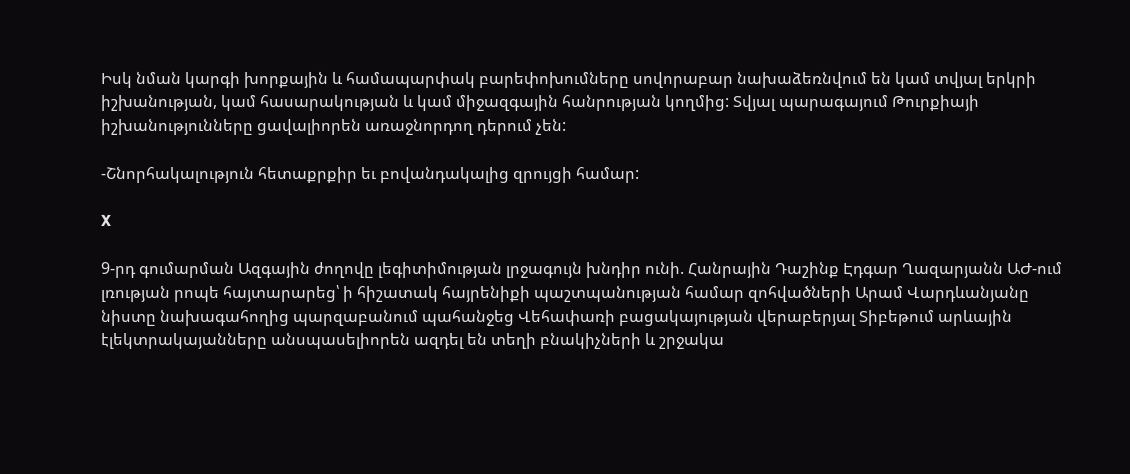Իսկ նման կարգի խորքային և համապարփակ բարեփոխումները սովորաբար նախաձեռնվում են կամ տվյալ երկրի իշխանության, կամ հասարակության և կամ միջազգային հանրության կողմից: Տվյալ պարագայում Թուրքիայի իշխանությունները ցավալիորեն առաջնորդող դերում չեն:

-Շնորհակալություն հետաքրքիր եւ բովանդակալից զրույցի համար:

X

9-րդ գումարման Ազգային ժողովը լեգիտիմության լրջագույն խնդիր ունի. Հանրային Դաշինք Էդգար Ղազարյանն ԱԺ-ում լռության րոպե հայտարարեց՝ ի հիշատակ հայրենիքի պաշտպանության համար զոհվածների Արամ Վարդևանյանը նիստը նախագահողից պարզաբանում պահանջեց Վեհափառի բացակայության վերաբերյալ Տիբեթում արևային էլեկտրակայանները անսպասելիորեն ազդել են տեղի բնակիչների և շրջակա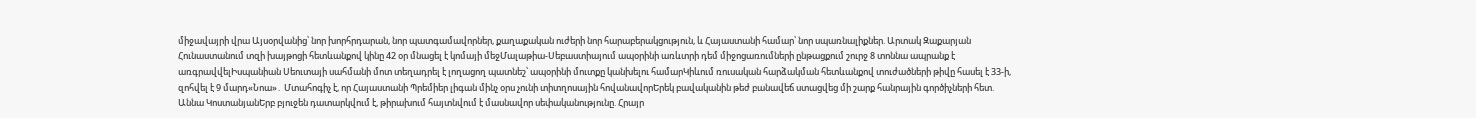միջավայրի վրա Այսօրվանից՝ նոր խորհրդարան, նոր պատգամավորներ, քաղաքական ուժերի նոր հարաբերակցություն, և Հայաստանի համար՝ նոր սպառնալիքներ. Արտակ Զաքարյան Հունաստանում տզի խայթոցի հետևանքով կինը 42 օր մնացել է կոմայի մեջՄալաթիա-Սեբաստիայում ապօրինի առևտրի դեմ միջոցառումների ընթացքում շուրջ 8 տոննա ապրանք է առգրավվելԻսպանիան Սեուտայի սահմանի մոտ տեղադրել է լողացող պատնեշ՝ ապօրինի մուտքը կանխելու համարԿիևում ռուսական հարձակման հետևանքով տուժածների թիվը հասել է 33-ի, զոհվել է 9 մարդ«Նոա»․ Մտահոգիչ է, որ Հայաստանի Պրեմիեր լիգան մինչ օրս չունի տիտղոսային հովանավորԵրեկ բավականին թեժ բանավեճ ստացվեց մի շարք հանրային գործիչների հետ. Աննա ԿոստանյանԵրբ բյուջեն դատարկվում է, թիրախում հայտնվում է մասնավոր սեփականությունը. Հրայր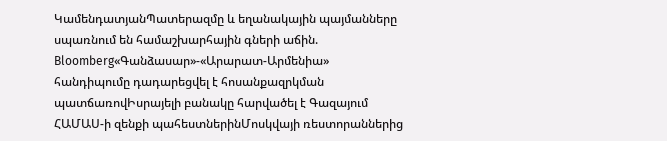ԿամենդատյանՊատերազմը և եղանակային պայմանները սպառնում են համաշխարհային գների աճին. Bloomberg«Գանձասար»-«Արարատ-Արմենիա» հանդիպումը դադարեցվել է հոսանքազրկման պատճառովԻսրայելի բանակը հարվածել է Գազայում ՀԱՄԱՍ-ի զենքի պահեստներինՄոսկվայի ռեստորաններից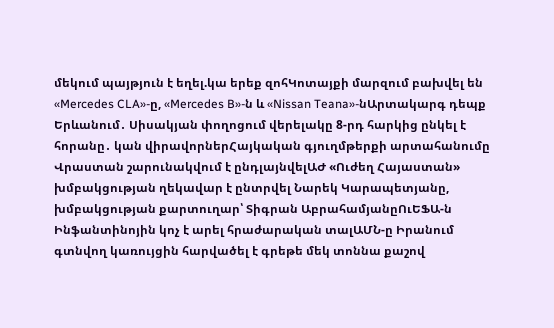մեկում պայթյուն է եղել.կա երեք զոհԿոտայքի մարզում բախվել են «Mercedes CLA»-ը, «Mercedes B»-ն և «Nissan Teana»-նԱրտակարգ դեպք Երևանում․ Սիսակյան փողոցում վերելակը 8-րդ հարկից ընկել է հորանը․ կան վիրավորներՀայկական գյուղմթերքի արտահանումը Վրաստան շարունակվում է ընդլայնվելԱԺ «Ուժեղ Հայաստան» խմբակցության ղեկավար է ընտրվել Նարեկ Կարապետյանը, խմբակցության քարտուղար՝ Տիգրան ԱբրահամյանըՈւԵՖԱ-ն Ինֆանտինոյին կոչ է արել հրաժարական տալԱՄՆ-ը Իրանում գտնվող կառույցին հարվածել է գրեթե մեկ տոննա քաշով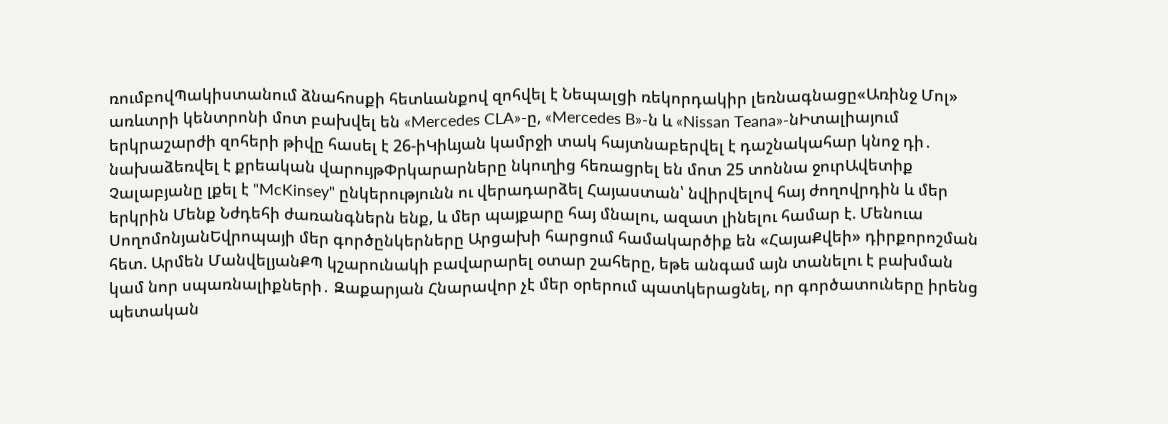ռումբովՊակիստանում ձնահոսքի հետևանքով զոհվել է Նեպալցի ռեկորդակիր լեռնագնացը«Առինջ Մոլ» առևտրի կենտրոնի մոտ բախվել են «Mercedes CLA»-ը, «Mercedes B»-ն և «Nissan Teana»-նԻտալիայում երկրաշարժի զոհերի թիվը հասել է 26-իԿիևյան կամրջի տակ հայտնաբերվել է դաշնակահար կնոջ դի․ նախաձեռվել է քրեական վարույթՓրկարարները նկուղից հեռացրել են մոտ 25 տոննա ջուրԱվետիք Չալաբյանը լքել է "McKinsey" ընկերությունն ու վերադարձել Հայաստան՝ նվիրվելով հայ ժողովրդին և մեր երկրին Մենք Նժդեհի ժառանգներն ենք, և մեր պայքարը հայ մնալու, ազատ լինելու համար է. Մենուա ՍողոմոնյանԵվրոպայի մեր գործընկերները Արցախի հարցում համակարծիք են «ՀայաՔվեի» դիրքորոշման հետ. Արմեն ՄանվելյանՔՊ կշարունակի բավարարել օտար շահերը, եթե անգամ այն տանելու է բախման կամ նոր սպառնալիքների․ Զաքարյան Հնարավոր չէ մեր օրերում պատկերացնել, որ գործատուները իրենց պետական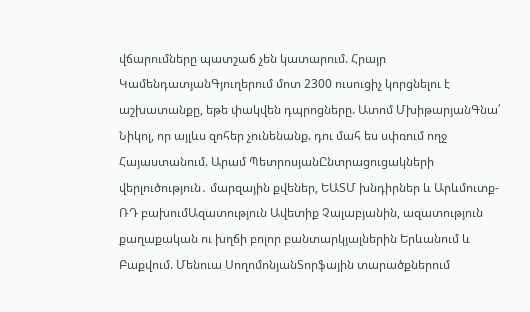վճարումները պատշաճ չեն կատարում. Հրայր ԿամենդատյանԳյուղերում մոտ 2300 ուսուցիչ կորցնելու է աշխատանքը, եթե փակվեն դպրոցները. Ատոմ ՄխիթարյանԳնա՛ Նիկոլ, որ այլևս զոհեր չունենանք. դու մահ ես սփռում ողջ Հայաստանում. Արամ ՊետրոսյանԸնտրացուցակների վերլուծություն․ մարզային քվեներ, ԵԱՏՄ խնդիրներ և Արևմուտք-ՌԴ բախումԱզատություն Ավետիք Չալաբյանին, ազատություն քաղաքական ու խղճի բոլոր բանտարկյալներին Երևանում և Բաքվում. Մենուա ՍողոմոնյանՏորֆային տարածքներում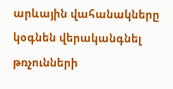արևային վահանակները կօգնեն վերականգնել թռչունների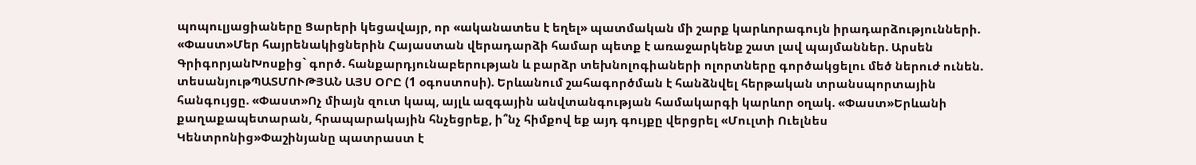պոպուլյացիաները Ցարերի կեցավայր, որ «ականատես է եղել» պատմական մի շարք կարևորագույն իրադարձությունների. «Փաստ»Մեր հայրենակիցներին Հայաստան վերադարձի համար պետք է առաջարկենք շատ լավ պայմաններ. Արսեն ԳրիգորյանԽոսքից` գործ. հանքարդյունաբերության և բարձր տեխնոլոգիաների ոլորտները գործակցելու մեծ ներուժ ունեն. տեսանյութՊԱՏՄՈՒԹՅԱՆ ԱՅՍ ՕՐԸ (1 օգոստոսի). Երևանում շահագործման է հանձնվել հերթական տրանսպորտային հանգույցը. «Փաստ»Ոչ միայն զուտ կապ, այլև ազգային անվտանգության համակարգի կարևոր օղակ. «Փաստ»Երևանի քաղաքապետարան, հրապարակային հնչեցրեք, ի՞նչ հիմքով եք այդ գույքը վերցրել «Մուլտի Ուելնես Կենտրոնից»Փաշինյանը պատրաստ է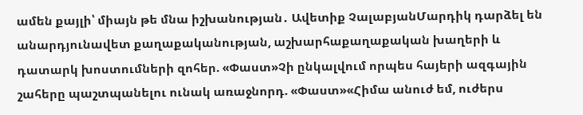ամեն քայլի՝ միայն թե մնա իշխանության․ Ավետիք ՉալաբյանՄարդիկ դարձել են անարդյունավետ քաղաքականության, աշխարհաքաղաքական խաղերի և դատարկ խոստումների զոհեր. «Փաստ»Չի ընկալվում որպես հայերի ազգային շահերը պաշտպանելու ունակ առաջնորդ. «Փաստ»«Հիմա անուժ եմ, ուժերս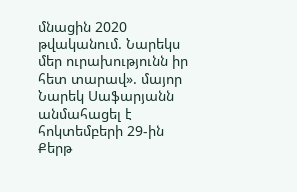մնացին 2020 թվականում. Նարեկս մեր ուրախությունն իր հետ տարավ». մայոր Նարեկ Սաֆարյանն անմահացել է հոկտեմբերի 29-ին Քերթ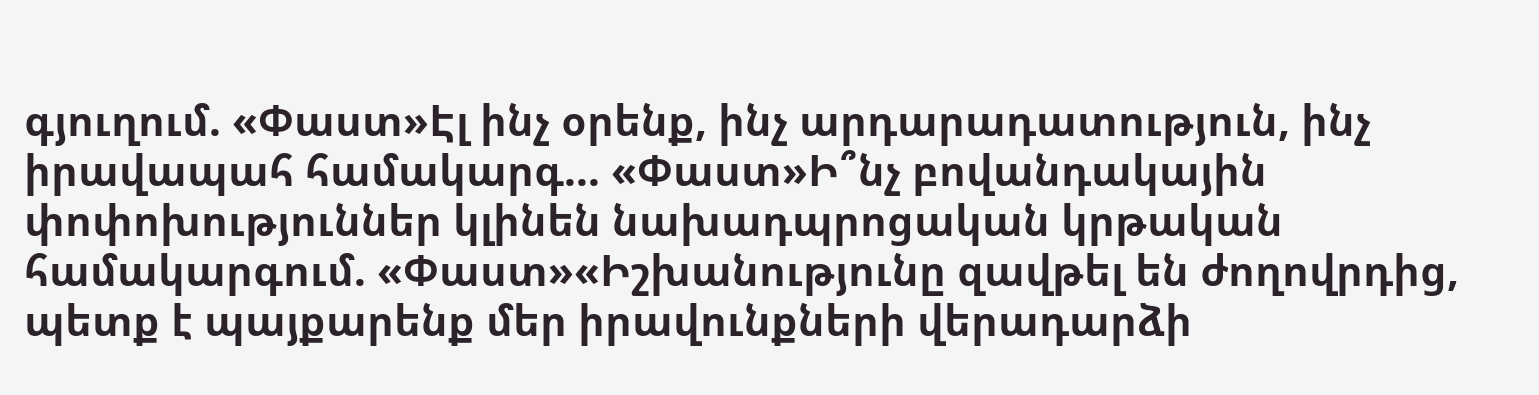գյուղում. «Փաստ»Էլ ինչ օրենք, ինչ արդարադատություն, ինչ իրավապահ համակարգ... «Փաստ»Ի՞նչ բովանդակային փոփոխություններ կլինեն նախադպրոցական կրթական համակարգում. «Փաստ»«Իշխանությունը զավթել են ժողովրդից, պետք է պայքարենք մեր իրավունքների վերադարձի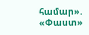համար». «Փաստ»